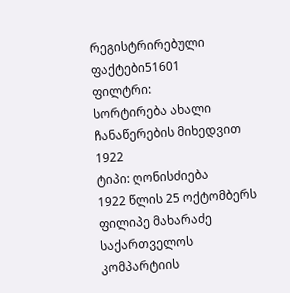რეგისტრირებული ფაქტები51601
ფილტრი:
სორტირება ახალი ჩანაწერების მიხედვით
1922
ტიპი: ღონისძიება
1922 წლის 25 ოქტომბერს ფილიპე მახარაძე საქართველოს კომპარტიის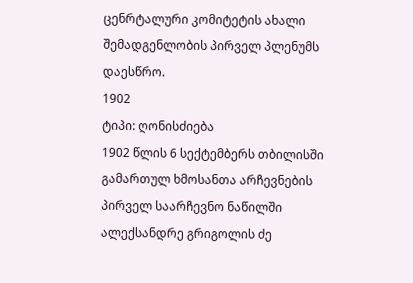ცენრტალური კომიტეტის ახალი შემადგენლობის პირველ პლენუმს დაესწრო.
1902
ტიპი: ღონისძიება
1902 წლის 6 სექტემბერს თბილისში გამართულ ხმოსანთა არჩევნების პირველ საარჩევნო ნაწილში ალექსანდრე გრიგოლის ძე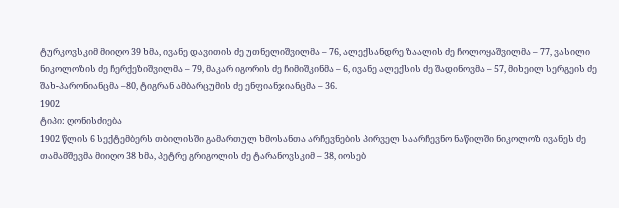ტურკოვსკიმ მიიღო 39 ხმა, ივანე დავითის ძე უთნელიშვილმა – 76, ალექსანდრე ზაალის ძე ჩოლოყაშვილმა – 77, ვასილი ნიკოლოზის ძე ჩერქეზიშვილმა – 79, მაკარ იგორის ძე ჩიმიშკინმა – 6, ივანე ალექსის ძე შადინოვმა – 57, მიხეილ სერგეის ძე შახ-პარონიანცმა –80, ტიგრან ამბარცუმის ძე ენფიანჯიანცმა – 36.
1902
ტიპი: ღონისძიება
1902 წლის 6 სექტემბერს თბილისში გამართულ ხმოსანთა არჩევნების პირველ საარჩევნო ნაწილში ნიკოლოზ ივანეს ძე თამამშევმა მიიღო 38 ხმა, პეტრე გრიგოლის ძე ტარანოვსკიმ – 38, იოსებ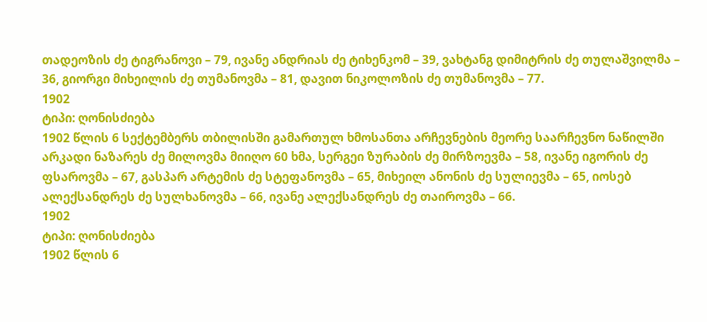თადეოზის ძე ტიგრანოვი – 79, ივანე ანდრიას ძე ტიხენკომ – 39, ვახტანგ დიმიტრის ძე თულაშვილმა – 36, გიორგი მიხეილის ძე თუმანოვმა – 81, დავით ნიკოლოზის ძე თუმანოვმა – 77.
1902
ტიპი: ღონისძიება
1902 წლის 6 სექტემბერს თბილისში გამართულ ხმოსანთა არჩევნების მეორე საარჩევნო ნაწილში არკადი ნაზარეს ძე მილოვმა მიიღო 60 ხმა, სერგეი ზურაბის ძე მირზოევმა – 58, ივანე იგორის ძე ფსაროვმა – 67, გასპარ არტემის ძე სტეფანოვმა – 65, მიხეილ ანონის ძე სულიევმა – 65, იოსებ ალექსანდრეს ძე სულხანოვმა – 66, ივანე ალექსანდრეს ძე თაიროვმა – 66.
1902
ტიპი: ღონისძიება
1902 წლის 6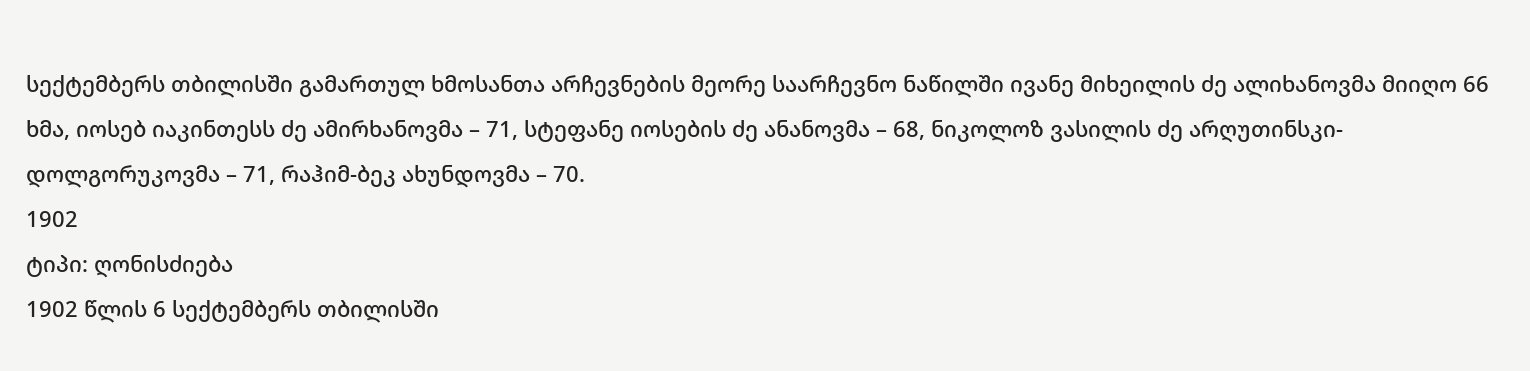სექტემბერს თბილისში გამართულ ხმოსანთა არჩევნების მეორე საარჩევნო ნაწილში ივანე მიხეილის ძე ალიხანოვმა მიიღო 66 ხმა, იოსებ იაკინთესს ძე ამირხანოვმა – 71, სტეფანე იოსების ძე ანანოვმა – 68, ნიკოლოზ ვასილის ძე არღუთინსკი-დოლგორუკოვმა – 71, რაჰიმ-ბეკ ახუნდოვმა – 70.
1902
ტიპი: ღონისძიება
1902 წლის 6 სექტემბერს თბილისში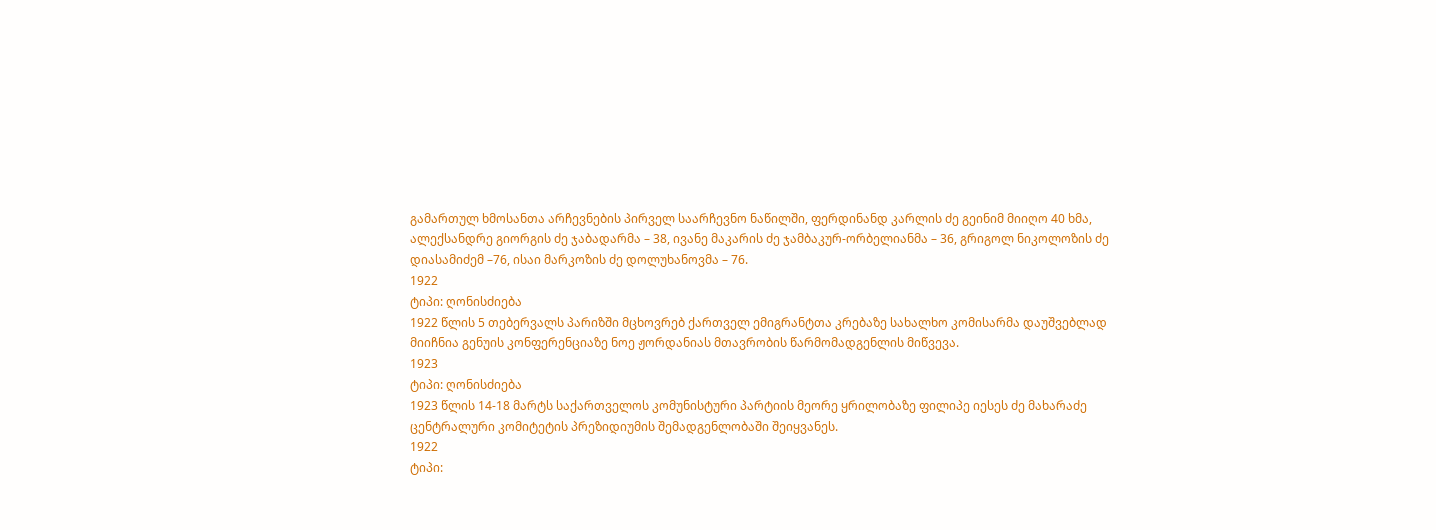გამართულ ხმოსანთა არჩევნების პირველ საარჩევნო ნაწილში, ფერდინანდ კარლის ძე გეინიმ მიიღო 40 ხმა, ალექსანდრე გიორგის ძე ჯაბადარმა – 38, ივანე მაკარის ძე ჯამბაკურ-ორბელიანმა – 36, გრიგოლ ნიკოლოზის ძე დიასამიძემ –76, ისაი მარკოზის ძე დოლუხანოვმა – 76.
1922
ტიპი: ღონისძიება
1922 წლის 5 თებერვალს პარიზში მცხოვრებ ქართველ ემიგრანტთა კრებაზე სახალხო კომისარმა დაუშვებლად მიიჩნია გენუის კონფერენციაზე ნოე ჟორდანიას მთავრობის წარმომადგენლის მიწვევა.
1923
ტიპი: ღონისძიება
1923 წლის 14-18 მარტს საქართველოს კომუნისტური პარტიის მეორე ყრილობაზე ფილიპე იესეს ძე მახარაძე ცენტრალური კომიტეტის პრეზიდიუმის შემადგენლობაში შეიყვანეს.
1922
ტიპი: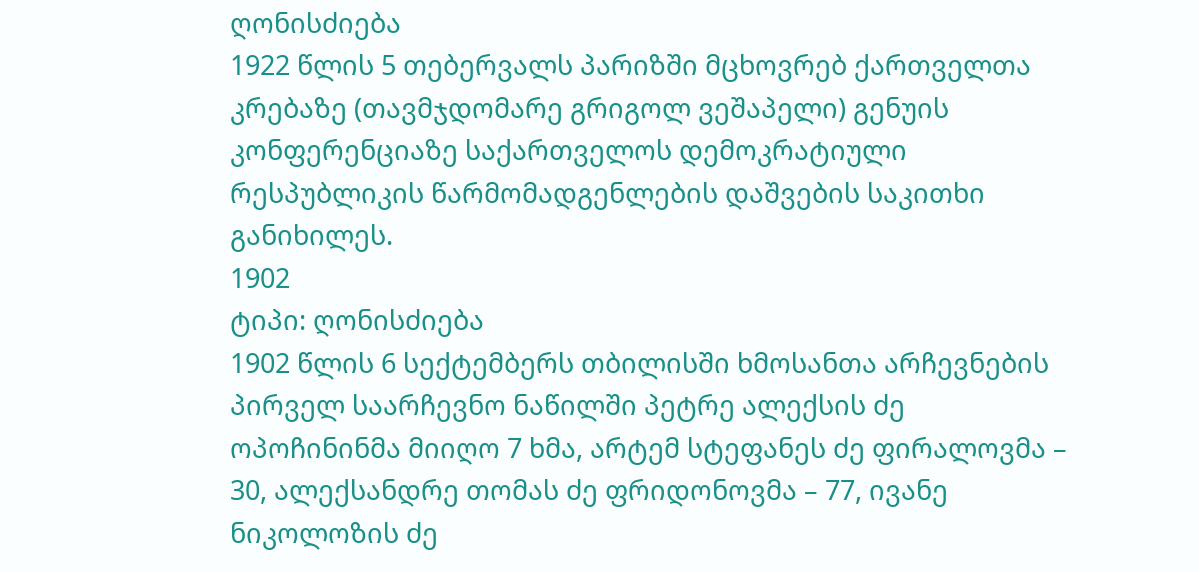ღონისძიება
1922 წლის 5 თებერვალს პარიზში მცხოვრებ ქართველთა კრებაზე (თავმჯდომარე გრიგოლ ვეშაპელი) გენუის კონფერენციაზე საქართველოს დემოკრატიული რესპუბლიკის წარმომადგენლების დაშვების საკითხი განიხილეს.
1902
ტიპი: ღონისძიება
1902 წლის 6 სექტემბერს თბილისში ხმოსანთა არჩევნების პირველ საარჩევნო ნაწილში პეტრე ალექსის ძე ოპოჩინინმა მიიღო 7 ხმა, არტემ სტეფანეს ძე ფირალოვმა – 30, ალექსანდრე თომას ძე ფრიდონოვმა – 77, ივანე ნიკოლოზის ძე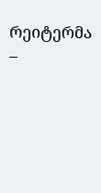რეიტერმა –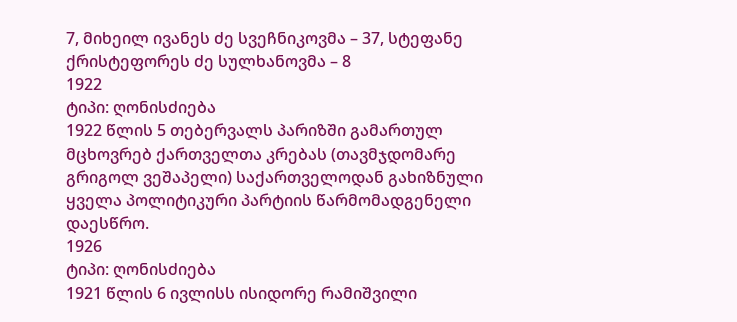7, მიხეილ ივანეს ძე სვეჩნიკოვმა – 37, სტეფანე ქრისტეფორეს ძე სულხანოვმა – 8
1922
ტიპი: ღონისძიება
1922 წლის 5 თებერვალს პარიზში გამართულ მცხოვრებ ქართველთა კრებას (თავმჯდომარე გრიგოლ ვეშაპელი) საქართველოდან გახიზნული ყველა პოლიტიკური პარტიის წარმომადგენელი დაესწრო.
1926
ტიპი: ღონისძიება
1921 წლის 6 ივლისს ისიდორე რამიშვილი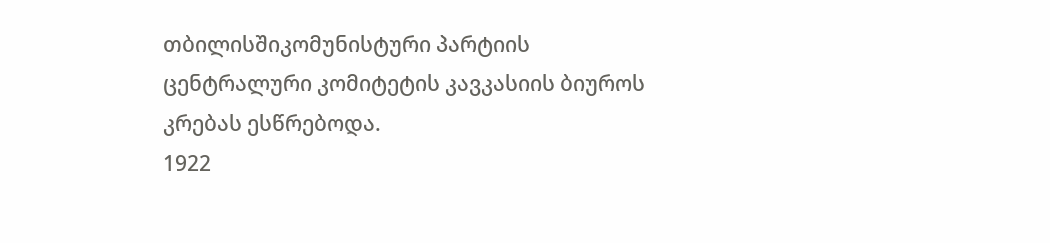თბილისშიკომუნისტური პარტიის ცენტრალური კომიტეტის კავკასიის ბიუროს კრებას ესწრებოდა.
1922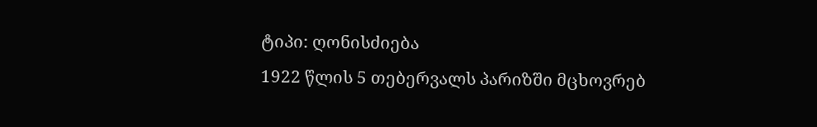ტიპი: ღონისძიება
1922 წლის 5 თებერვალს პარიზში მცხოვრებ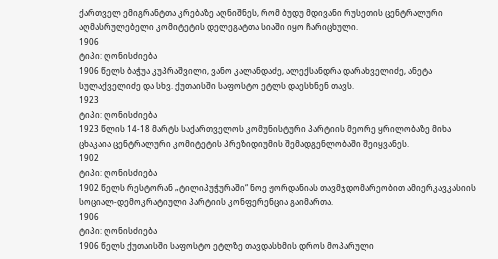ქართველ ემიგრანტთა კრებაზე აღნიშნეს, რომ ბუდუ მდივანი რუსეთის ცენტრალური აღმასრულებელი კომიტეტის დელეგატთა სიაში იყო ჩარიცხული.
1906
ტიპი: ღონისძიება
1906 წელს ბაჭუა კუპრაშვილი, ვანო კალანდაძე, ალექსანდრა დარახველიძე, ანეტა სულაქველიძე და სხვ. ქუთაისში საფოსტო ეტლს დაესხნენ თავს.
1923
ტიპი: ღონისძიება
1923 წლის 14-18 მარტს საქართველოს კომუნისტური პარტიის მეორე ყრილობაზე მიხა ცხაკაია ცენტრალური კომიტეტის პრეზიდიუმის შემადგენლობაში შეიყვანეს.
1902
ტიპი: ღონისძიება
1902 წელს რესტორან „ტილიპუჭურაში“ ნოე ჟორდანიას თავმჯდომარეობით ამიერკავკასიის სოციალ-დემოკრატიული პარტიის კონფერენცია გაიმართა.
1906
ტიპი: ღონისძიება
1906 წელს ქუთაისში საფოსტო ეტლზე თავდასხმის დროს მოპარული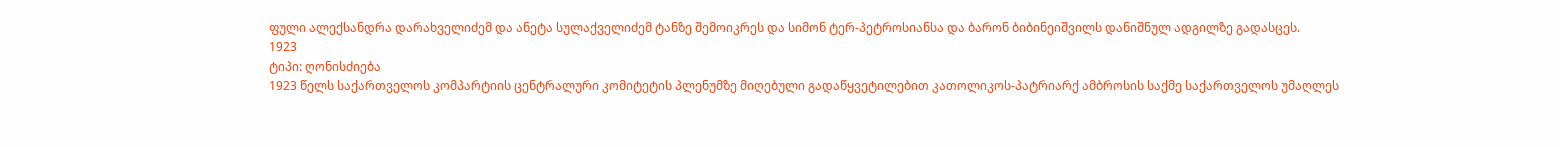ფული ალექსანდრა დარახველიძემ და ანეტა სულაქველიძემ ტანზე შემოიკრეს და სიმონ ტერ-პეტროსიანსა და ბარონ ბიბინეიშვილს დანიშნულ ადგილზე გადასცეს.
1923
ტიპი: ღონისძიება
1923 წელს საქართველოს კომპარტიის ცენტრალური კომიტეტის პლენუმზე მიღებული გადაწყვეტილებით კათოლიკოს-პატრიარქ ამბროსის საქმე საქართველოს უმაღლეს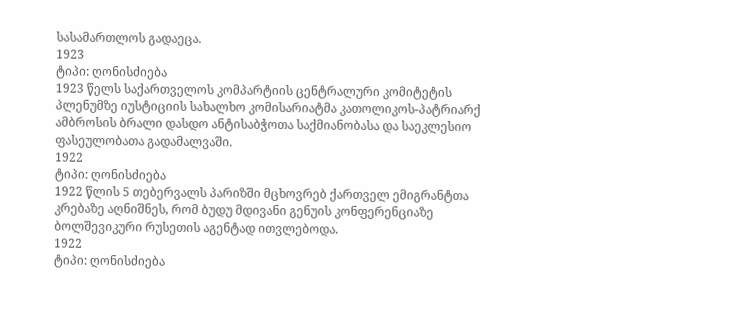სასამართლოს გადაეცა.
1923
ტიპი: ღონისძიება
1923 წელს საქართველოს კომპარტიის ცენტრალური კომიტეტის პლენუმზე იუსტიციის სახალხო კომისარიატმა კათოლიკოს-პატრიარქ ამბროსის ბრალი დასდო ანტისაბჭოთა საქმიანობასა და საეკლესიო ფასეულობათა გადამალვაში.
1922
ტიპი: ღონისძიება
1922 წლის 5 თებერვალს პარიზში მცხოვრებ ქართველ ემიგრანტთა კრებაზე აღნიშნეს, რომ ბუდუ მდივანი გენუის კონფერენციაზე ბოლშევიკური რუსეთის აგენტად ითვლებოდა.
1922
ტიპი: ღონისძიება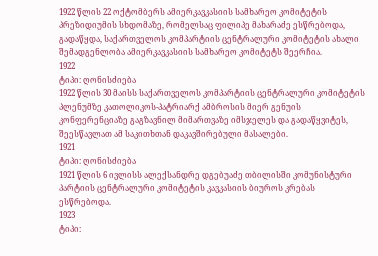1922 წლის 22 ოქტომბერს ამიერკავკასიის სამხარეო კომიტეტის პრეზიდიუმის სხდომაზე, რომელსაც ფილიპე მახარაძე ესწრებოდა, გადაწყდა, საქართველოს კომპარტიის ცენტრალური კომიტეტის ახალი შემადგენლობა ამიერკავკასიის სამხარეო კომიტეტს შეერჩია.
1922
ტიპი: ღონისძიება
1922 წლის 30 მაისს საქართველოს კომპარტიის ცენტრალური კომიტეტის პლენუმზე კათოლიკოს-პატრიარქ ამბროსის მიერ გენუის კონფერენციაზე გაგზავნილ მიმართვაზე იმსჯელეს და გადაწყვიტეს, შეესწავლათ ამ საკითხთან დაკავშირებული მასალები.
1921
ტიპი: ღონისძიება
1921 წლის 6 ივლისს ალექსანდრე დგებუაძე თბილისში კომუნისტური პარტიის ცენტრალური კომიტეტის კავკასიის ბიუროს კრებას ესწრებოდა.
1923
ტიპი: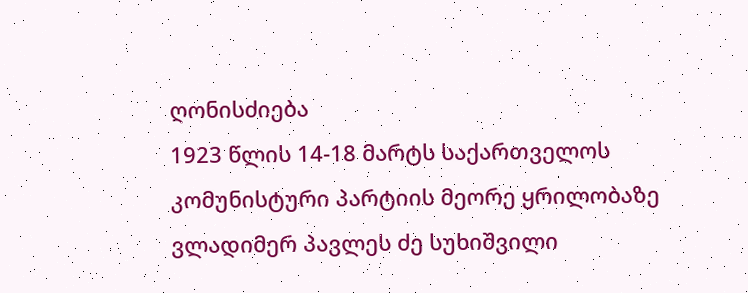ღონისძიება
1923 წლის 14-18 მარტს საქართველოს კომუნისტური პარტიის მეორე ყრილობაზე ვლადიმერ პავლეს ძე სუხიშვილი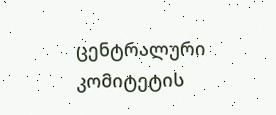ცენტრალური კომიტეტის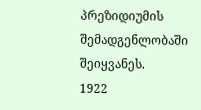პრეზიდიუმის შემადგენლობაში შეიყვანეს.
1922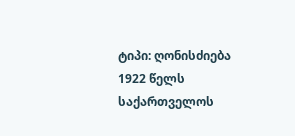ტიპი: ღონისძიება
1922 წელს საქართველოს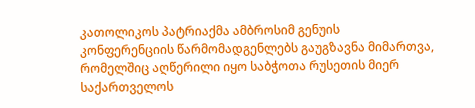კათოლიკოს პატრიაქმა ამბროსიმ გენუის კონფერენციის წარმომადგენლებს გაუგზავნა მიმართვა, რომელშიც აღწერილი იყო საბჭოთა რუსეთის მიერ საქართველოს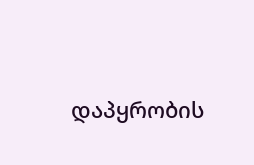დაპყრობის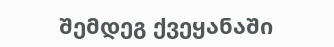შემდეგ ქვეყანაში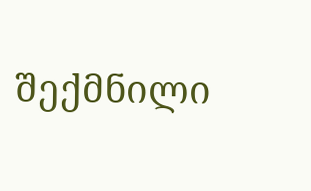შექმნილი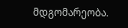მდგომარეობა.